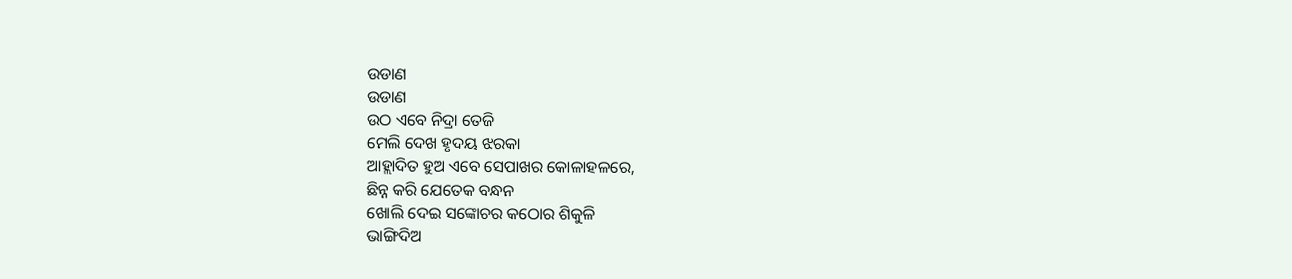ଉଡାଣ
ଉଡାଣ
ଉଠ ଏବେ ନିଦ୍ରା ତେଜି
ମେଲି ଦେଖ ହୃଦୟ ଝରକା
ଆହ୍ଲାଦିତ ହୁଅ ଏବେ ସେପାଖର କୋଳାହଳରେ,
ଛିନ୍ନ କରି ଯେତେକ ବନ୍ଧନ
ଖୋଲି ଦେଇ ସଙ୍କୋଚର କଠୋର ଶିକୁଳି
ଭାଙ୍ଗିଦିଅ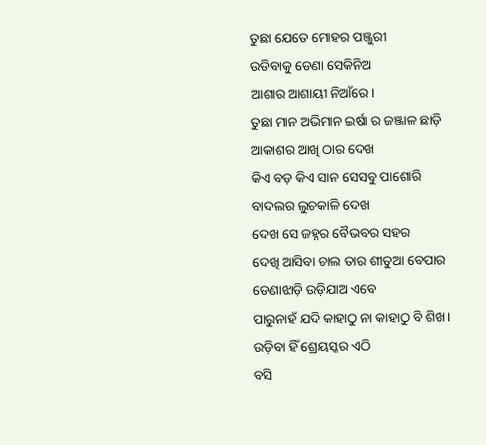ତୁଛା ଯେତେ ମୋହର ପଞ୍ଜୁରୀ
ଉଡିବାକୁ ଡେଣା ସେକିନିଅ
ଆଶାର ଆଶାୟୀ ନିଆଁରେ।
ତୁଛା ମାନ ଅଭିମାନ ଇର୍ଷା ର ଜଞ୍ଜାଳ ଛାଡ଼ି
ଆକାଶର ଆଖି ଠାର ଦେଖ
କିଏ ବଡ଼ କିଏ ସାନ ସେସବୁ ପାଶୋରି
ବାଦଲର ଲୁଚକାଳି ଦେଖ
ଦେଖ ସେ ଜହ୍ନର ବୈଭବର ସହର
ଦେଖି ଆସିବା ଚାଲ ତାର ଶୀତୁଆ ବେପାର
ଡେଣାଝାଡ଼ି ଉଡ଼ିଯାଅ ଏବେ
ପାରୁନାହଁ ଯଦି କାହାଠୁ ନା କାହାଠୁ ବି ଶିଖ।
ଉଡ଼ିବା ହିଁ ଶ୍ରେୟସ୍କର ଏଠି
ବସି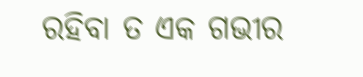ରହିବା ତ ଏକ ଗଭୀର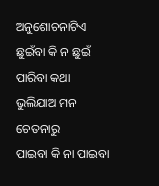ଅନୁଶୋଚନାଟିଏ
ଛୁଇଁବା କି ନ ଛୁଇଁ ପାରିବା କଥା
ଭୁଲିଯାଅ ମନ ଚେତନାରୁ
ପାଇବା କି ନା ପାଇବା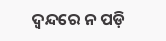ଦ୍ଵନ୍ଦରେ ନ ପଡ଼ି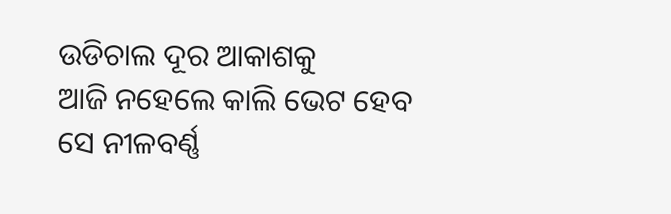ଉଡିଚାଲ ଦୂର ଆକାଶକୁ
ଆଜି ନହେଲେ କାଲି ଭେଟ ହେବ
ସେ ନୀଳବର୍ଣ୍ଣ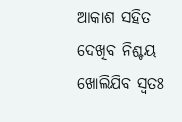ଆକାଶ ସହିତ
ଦେଖିବ ନିଶ୍ଚୟ ଖୋଲିଯିବ ସ୍ୱତଃ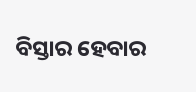ବିସ୍ତାର ହେବାର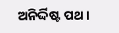ଅନିର୍ଦ୍ଦିଷ୍ଟ ପଥ।